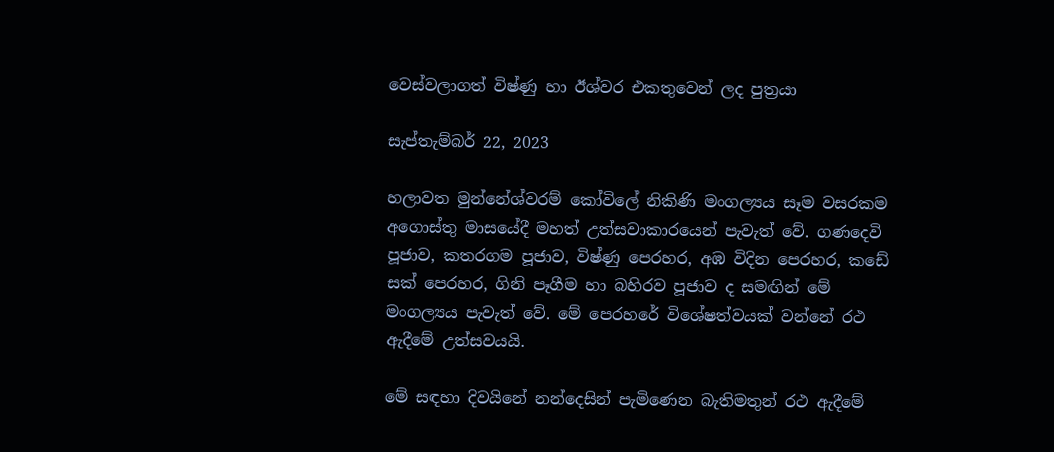වෙස්වලාගත් විෂ්ණු හා ඊශ්වර එකතුවෙන් ලද පුත්‍රයා

සැප්තැම්බර් 22, 2023

හලාවත මුන්නේශ්වරම් කෝවිලේ නිකිණි මංගල්‍යය සෑම වසරකම අගොස්තු මාසයේදී මහත් උත්සවාකාරයෙන් පැවැත් වේ. ගණදෙවි පූජාව, කතරගම පූජාව, විෂ්ණු පෙරහර, අඹ විදින පෙරහර, කඩේ සක් පෙරහර, ගිනි පෑගීම හා බහිරව පූජාව ද සමඟින් මේ මංගල්‍යය පැවැත් වේ. මේ පෙරහරේ විශේෂත්වයක් වන්නේ රථ ඇදීමේ උත්සවයයි.

මේ සඳහා දිවයිනේ නන්දෙසින් පැමිණෙන බැතිමතුන් රථ ඇදීමේ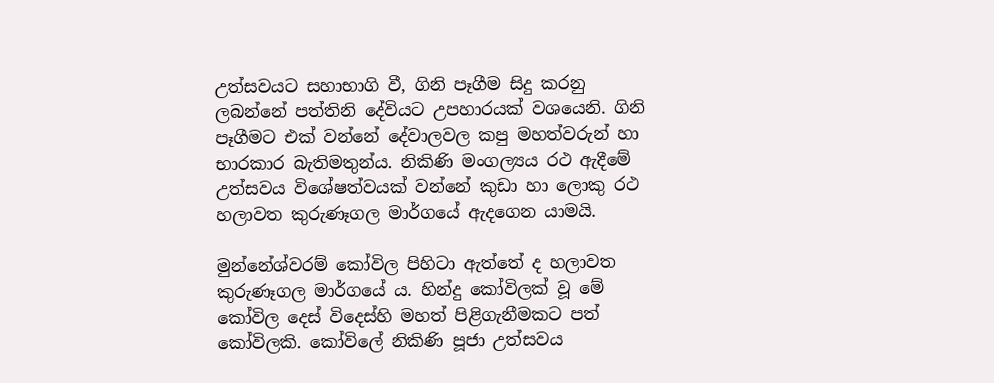උත්සවයට සහාභාගි වී, ගිනි පෑගීම සිදු කරනු ලබන්නේ පත්තිනි දේවියට උපහාරයක් වශයෙනි. ගිනි පෑගීමට එක් වන්නේ දේවාලවල කපු මහත්වරුන් හා භාරකාර බැතිමතුන්ය. නිකිණි මංගල්‍යය රථ ඇදීමේ උත්සවය විශේෂත්වයක් වන්නේ කුඩා හා ලොකු රථ හලාවත කුරුණෑගල මාර්ගයේ ඇදගෙන යාමයි.

මුන්නේශ්වරම් කෝවිල පිහිටා ඇත්තේ ද හලාවත කුරුණෑගල මාර්ගයේ ය. හින්දු කෝවිලක් වූ මේ කෝවිල දෙස් විදෙස්හි මහත් පිළිගැනීමකට පත් කෝවිලකි. කෝවිලේ නිකිණි පූජා උත්සවය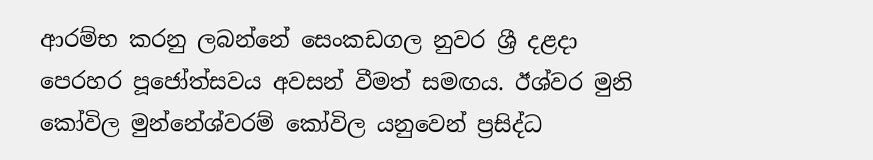ආරම්භ කරනු ලබන්නේ සෙංකඩගල නුවර ශ්‍රී දළදා පෙරහර පූජෝත්සවය අවසන් වීමත් සමඟය. ඊශ්වර මුනි කෝවිල මුන්නේශ්වරම් කෝවිල යනුවෙන් ප්‍රසිද්ධ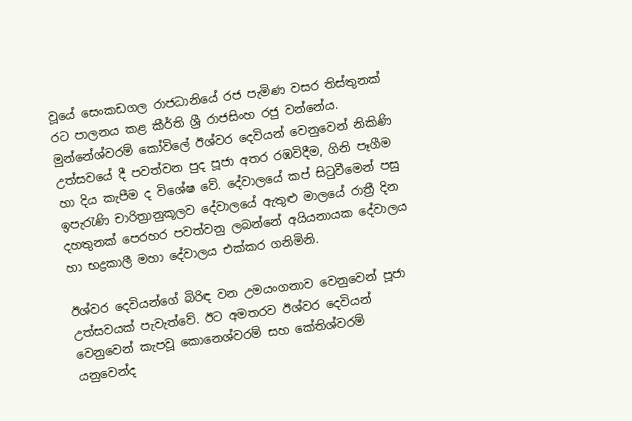වූයේ සෙංකඩගල රාජධානියේ රජ පැමිණ වසර තිස්තුනක් රට පාලනය කළ කීර්ති ශ්‍රී රාජසිංහ රජු වන්නේය. මුන්නේශ්වරම් කෝවිලේ ඊශ්වර දෙවියන් වෙනුවෙන් නිකිණි උත්සවයේ දී පවත්වන පුද පූජා අතර රඹවිදීම, ගිනි පෑගීම හා දිය කැපීම ද විශේෂ වේ. දේවාලයේ කප් සිටුවීමෙන් පසු ඉපැරැණි චාරිත්‍රානුකූලව දේවාලයේ ඇතුළු මාලයේ රාත්‍රී දින දහතුනක් පෙරහර පවත්වනු ලබන්නේ අයියනායක දේවාලය හා භද්‍රකාලී මහා දේවාලය එක්කර ගනිමිනි.

ඊශ්වර දෙවියන්ගේ බිරිඳ වන උමයංගනාව වෙනුවෙන් පූජා උත්සවයක් පැවැත්වේ. ඊට අමතරව ඊශ්වර දෙවියන් වෙනුවෙන් කැපවූ කොනෙශ්වරම් සහ කේතිශ්වරම් යනුවෙන්ද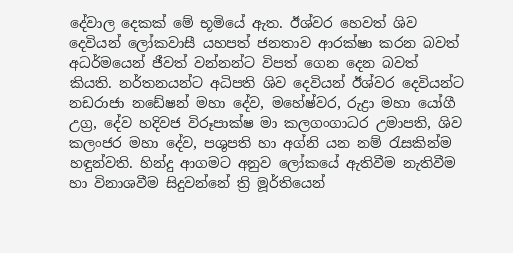දේවාල දෙකක් මේ භූමියේ ඇත. ඊශ්වර හෙවත් ශිව දෙවියන් ලෝකවාසී යහපත් ජනතාව ආරක්ෂා කරන බවත් අධර්මයෙන් ජීවත් වන්නන්ට විපත් ගෙන දෙන බවත් කියති. නර්තනයන්ට අධිපති ශිව දෙවියන් ඊශ්වර දෙවියන්ට නඩරාජා නඩේෂන් මහා දේව, මහේෂ්වර, රුද්‍රා මහා යෝගී උග්‍ර, දේව හදිවජ විරූපාක්ෂ මා කලගංගාධර උමාපති, ශිව කලංජර මහා දේව, පශුපති හා අග්නි යන නම් රැසකින්ම හඳුන්වති. හින්දු ආගමට අනුව ලෝකයේ ඇතිවීම නැතිවීම හා විනාශවීම සිදුවන්නේ ත්‍රි මූර්තියෙන්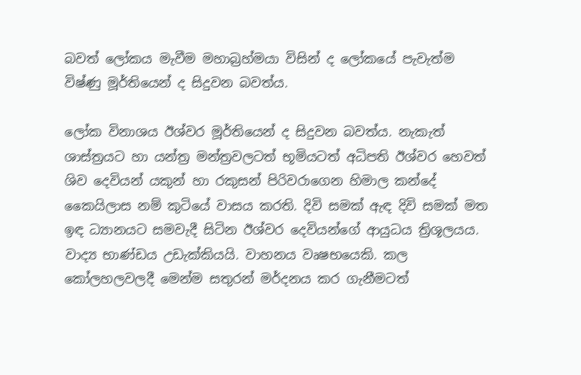බවත් ලෝකය මැවීම මහාබ්‍රහ්මයා විසින් ද ලෝකයේ පැවැත්ම විෂ්ණු මූර්තියෙන් ද සිදුවන බවත්ය.

ලෝක විනාශය ඊශ්වර මූර්තියෙන් ද සිදුවන බවත්ය. නැකැත් ශාස්ත්‍රයට හා යන්ත්‍ර මන්ත්‍රවලටත් භූමියටත් අධිපති ඊශ්වර හෙවත් ශිව දෙවියන් යකුන් හා රකුසන් පිරිවරාගෙන හිමාල කන්දේ කෛයිලාස නම් කුටියේ වාසය කරති. දිවි සමක් ඇඳ දිවි සමක් මත ඉඳ ධ්‍යානයට සමවැදී සිටින ඊශ්වර දෙවියන්ගේ ආයුධය ත්‍රිශූලයය. වාද්‍ය භාණ්ඩය උඩැක්කියයි. වාහනය වෘෂභයෙකි. කල කෝලහලවලදී මෙන්ම සතුරන් මර්දනය කර ගැනීමටත්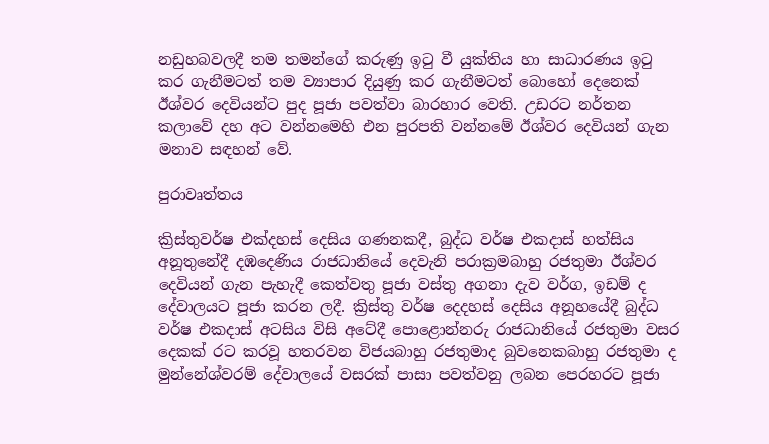නඩුහබවලදී තම තමන්ගේ කරුණු ඉටු වී යුක්තිය හා සාධාරණය ඉටු කර ගැනීමටත් තම ව්‍යාපාර දියුණු කර ගැනීමටත් බොහෝ දෙනෙක් ඊශ්වර දෙවියන්ට පුද පූජා පවත්වා බාරහාර වෙති. උඩරට නර්තන කලාවේ දහ අට වන්නමෙහි එන පුරපති වන්නමේ ඊශ්වර දෙවියන් ගැන මනාව සඳහන් වේ.

පුරාවෘත්තය

ක්‍රිස්තුවර්ෂ එක්දහස් දෙසිය ගණනකදී, බුද්ධ වර්ෂ එකදාස් හත්සිය අනූතුනේදී දඹදෙණිය රාජධානියේ දෙවැනි පරාක්‍රමබාහු රජතුමා ඊශ්වර දෙවියන් ගැන පැහැදී කෙත්වතු පූජා වස්තු අගනා දැව වර්ග, ඉඩම් ද දේවාලයට පූජා කරන ලදී. ක්‍රිස්තු වර්ෂ දෙදහස් දෙසිය අනූහයේදී බුද්ධ වර්ෂ එකදාස් අටසිය විසි අටේදී පොළොන්නරු රාජධානියේ රජතුමා වසර දෙකක් රට කරවූ හතරවන විජයබාහු රජතුමාද බුවනෙකබාහු රජතුමා ද මුන්නේශ්වරම් දේවාලයේ වසරක් පාසා පවත්වනු ලබන පෙරහරට පූජා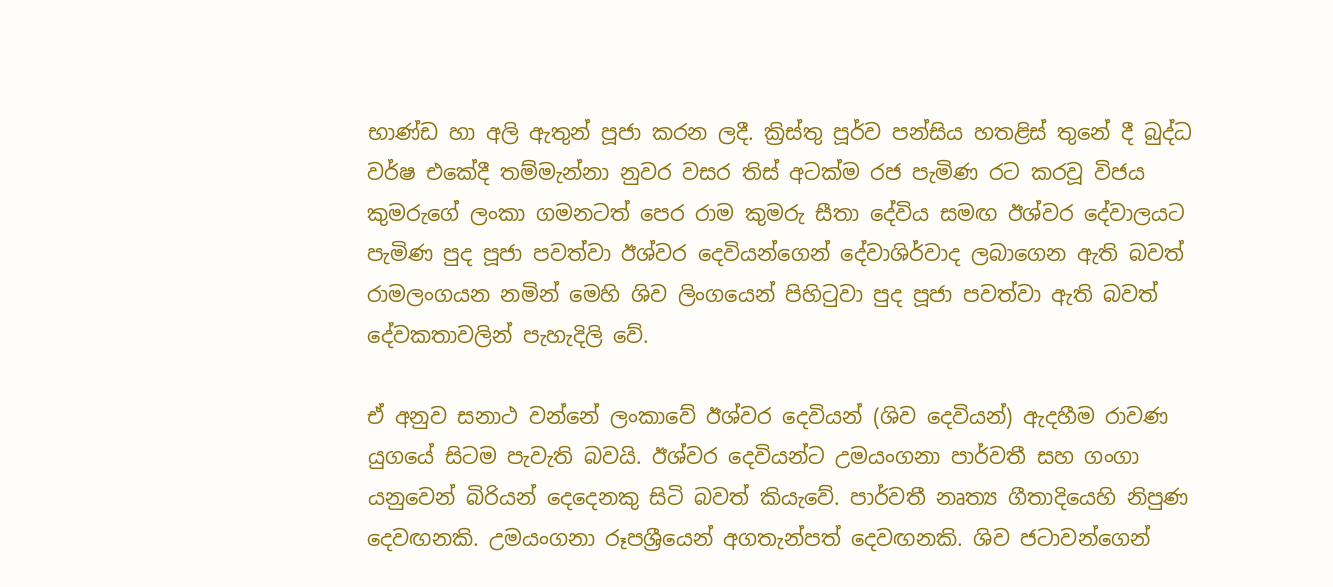භාණ්ඩ හා අලි ඇතුන් පූජා කරන ලදී. ක්‍රිස්තු පූර්ව පන්සිය හතළිස් තුනේ දී බුද්ධ වර්ෂ එකේදී තම්මැන්නා නුවර වසර තිස් අටක්ම රජ පැමිණ රට කරවූ විජය කුමරුගේ ලංකා ගමනටත් පෙර රාම කුමරු සීතා දේවිය සමඟ ඊශ්වර දේවාලයට පැමිණ පුද පූජා පවත්වා ඊශ්වර දෙවියන්ගෙන් දේවාශිර්වාද ලබාගෙන ඇති බවත් රාමලංගයන නමින් මෙහි ශිව ලිංගයෙන් පිහිටුවා පුද පූජා පවත්වා ඇති බවත් දේවකතාවලින් පැහැදිලි වේ.

ඒ අනුව සනාථ වන්නේ ලංකාවේ ඊශ්වර දෙවියන් (ශිව දෙවියන්) ඇදහීම රාවණ යුගයේ සිටම පැවැති බවයි. ඊශ්වර දෙවියන්ට උමයංගනා පාර්වතී සහ ගංගා යනුවෙන් බිරියන් දෙදෙනකු සිටි බවත් කියැවේ. පාර්වතී නෘත්‍ය ගීතාදියෙහි නිපුණ දෙවඟනකි. උමයංගනා රූපශ්‍රීයෙන් අගතැන්පත් දෙවඟනකි. ශිව ජටාවන්ගෙන්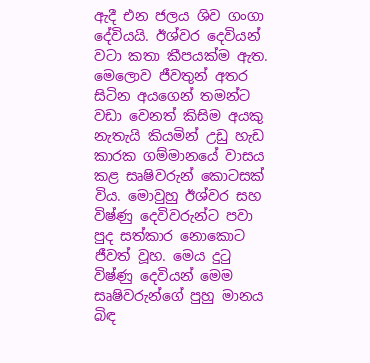ඇදී එන ජලය ශිව ගංගා දේවියයි. ඊශ්වර දෙවියන් වටා කතා කීපයක්ම ඇත. මෙලොව ජීවතුන් අතර සිටින අයගෙන් තමන්ට වඩා වෙනත් කිසිම අයකු නැතැයි කියමින් උඩු හැඩ කාරක ගම්මානයේ වාසය කළ සෘෂිවරුන් කොටසක් විය. මොවුහු ඊශ්වර සහ විෂ්ණු දෙවිවරුන්ට පවා පුද සත්කාර නොකොට ජීවත් වූහ. මෙය දුටු විෂ්ණු දෙවියන් මෙම සෘෂිවරුන්ගේ පුහු මානය බිඳ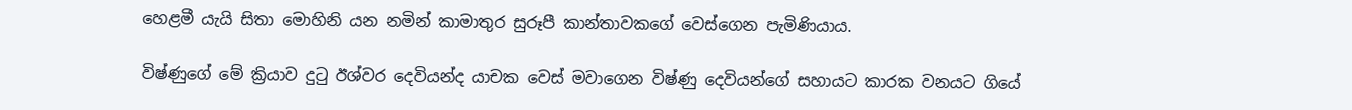හෙළමී යැයි සිතා මොහිනි යන නමින් කාමාතුර සුරූපී කාන්තාවකගේ වෙස්ගෙන පැමිණියාය.

විෂ්ණුගේ මේ ක්‍රියාව දුටු ඊශ්වර දෙවියන්ද යාචක වෙස් මවාගෙන විෂ්ණු දෙවියන්ගේ සහායට කාරක වනයට ගියේ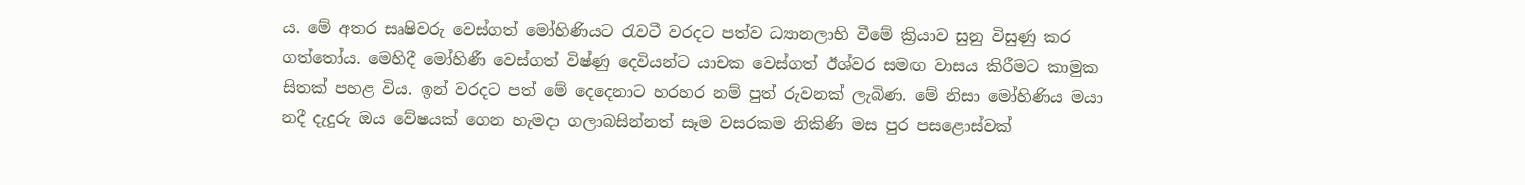ය. මේ අතර සෘෂිවරු වෙස්ගත් මෝහිණියට රැවටී වරදට පත්ව ධ්‍යානලාභි වීමේ ක්‍රියාව සුනු විසුණු කර ගත්තෝය. මෙහිදී මෝහිණී වෙස්ගත් විෂ්ණු දෙවියන්ට යාචක වෙස්ගත් ඊශ්වර සමඟ වාසය කිරීමට කාමුක සිතක් පහළ විය. ඉන් වරදට පත් මේ දෙදෙනාට හරහර නම් පුත් රුවනක් ලැබිණ. මේ නිසා මෝහිණිය මයා නදී දැදුරු ඔය වේෂයක් ගෙන හැමදා ගලාබසින්නත් සෑම වසරකම නිකිණි මස පුර පසළොස්වක්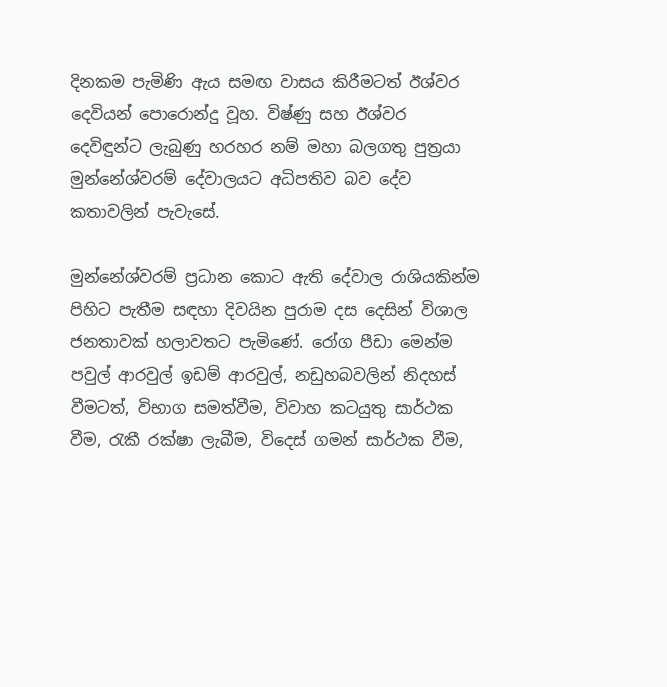දිනකම පැමිණි ඇය සමඟ වාසය කිරීමටත් ඊශ්වර දෙවියන් පොරොන්දු වූහ. විෂ්ණු සහ ඊශ්වර දෙවිඳුන්ට ලැබුණු හරහර නම් මහා බලගතු පුත්‍රයා මුන්නේශ්වරම් දේවාලයට අධිපතිව බව දේව කතාවලින් පැවැසේ.

මුන්නේශ්වරම් ප්‍රධාන කොට ඇති දේවාල රාශියකින්ම පිහිට පැතීම සඳහා දිවයින පුරාම දස දෙසින් විශාල ජනතාවක් හලාවතට පැමිණේ. රෝග පීඩා මෙන්ම පවුල් ආරවුල් ඉඩම් ආරවුල්, නඩුහබවලින් නිදහස් වීමටත්, විභාග සමත්වීම, විවාහ කටයුතු සාර්ථක වීම, රැකී රක්ෂා ලැබීම, විදෙස් ගමන් සාර්ථක වීම,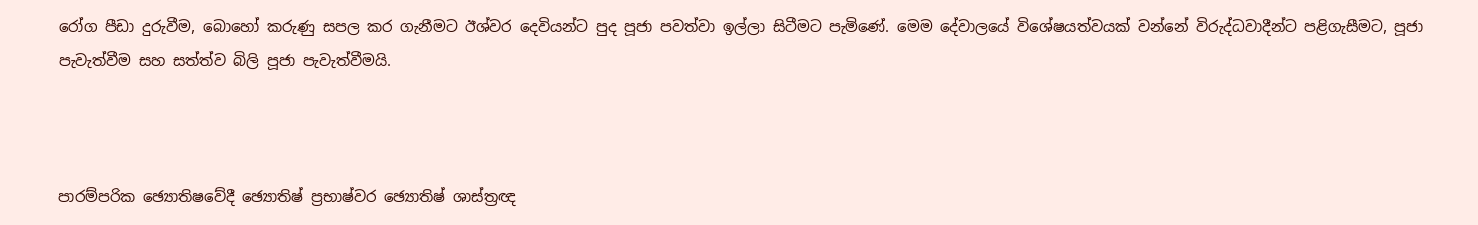රෝග පීඩා දුරුවීම, බොහෝ කරුණු සපල කර ගැනීමට ඊශ්වර දෙවියන්ට පුද පූජා පවත්වා ඉල්ලා සිටීමට පැමිණේ. මෙම දේවාලයේ විශේෂයත්වයක් වන්නේ විරුද්ධවාදීන්ට පළිගැසීමට, පූජා පැවැත්වීම සහ සත්ත්ව බිලි පූජා පැවැත්වීමයි.



පාරම්පරික ඡ්‍යොතිෂවේදී ඡ්‍යොතිෂ් ප්‍රභාෂ්වර ඡ්‍යොතිෂ් ශාස්ත්‍රඥ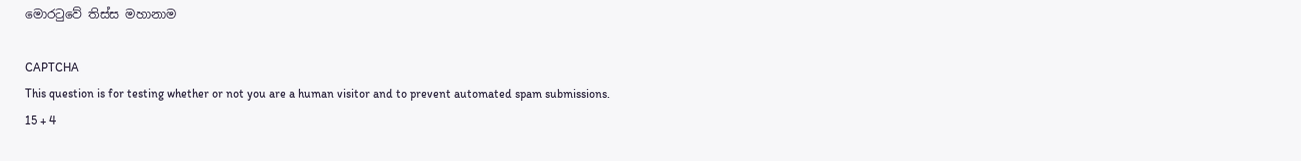මොරටුවේ තිස්ස මහානාම

CAPTCHA
This question is for testing whether or not you are a human visitor and to prevent automated spam submissions.
15 + 4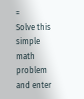=
Solve this simple math problem and enter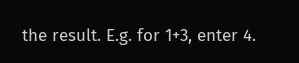the result. E.g. for 1+3, enter 4.